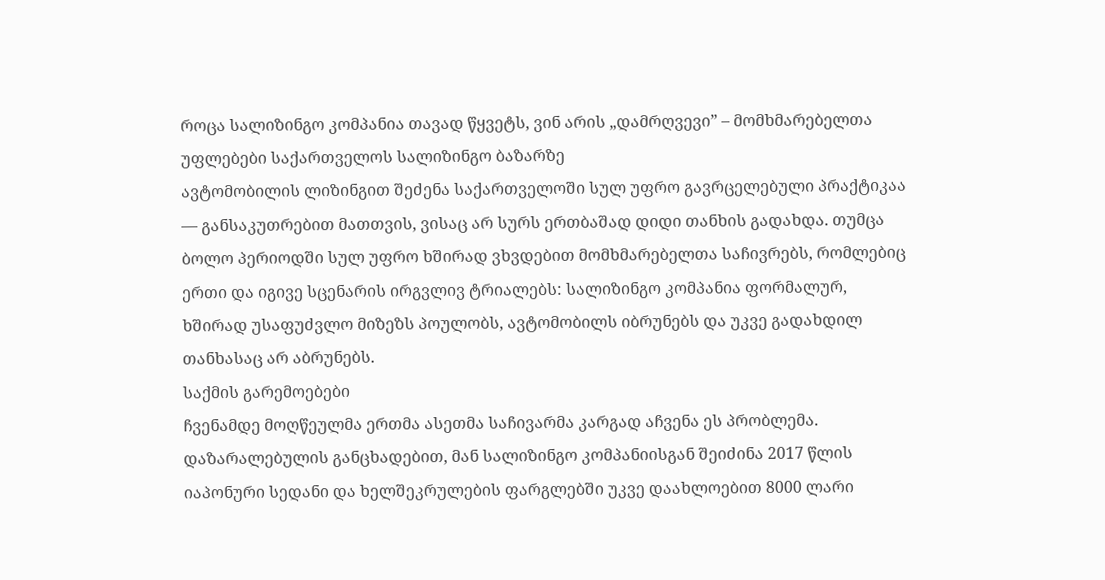როცა სალიზინგო კომპანია თავად წყვეტს, ვინ არის „დამრღვევი” – მომხმარებელთა უფლებები საქართველოს სალიზინგო ბაზარზე
ავტომობილის ლიზინგით შეძენა საქართველოში სულ უფრო გავრცელებული პრაქტიკაა — განსაკუთრებით მათთვის, ვისაც არ სურს ერთბაშად დიდი თანხის გადახდა. თუმცა ბოლო პერიოდში სულ უფრო ხშირად ვხვდებით მომხმარებელთა საჩივრებს, რომლებიც ერთი და იგივე სცენარის ირგვლივ ტრიალებს: სალიზინგო კომპანია ფორმალურ, ხშირად უსაფუძვლო მიზეზს პოულობს, ავტომობილს იბრუნებს და უკვე გადახდილ თანხასაც არ აბრუნებს.
საქმის გარემოებები
ჩვენამდე მოღწეულმა ერთმა ასეთმა საჩივარმა კარგად აჩვენა ეს პრობლემა. დაზარალებულის განცხადებით, მან სალიზინგო კომპანიისგან შეიძინა 2017 წლის იაპონური სედანი და ხელშეკრულების ფარგლებში უკვე დაახლოებით 8000 ლარი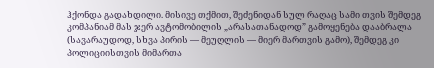ჰქონდა გადახდილი. მისივე თქმით, შეძენიდან სულ რაღაც სამი თვის შემდეგ კომპანიამ მას ჯერ ავტომობილის „არასათანადოდ” გამოყენება დააბრალა (სავარაუდოდ, სხვა პირის — მეუღლის — მიერ მართვის გამო), შემდეგ კი პოლიციისთვის მიმართა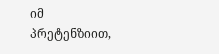იმ პრეტენზიით,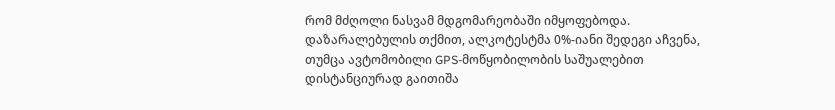რომ მძღოლი ნასვამ მდგომარეობაში იმყოფებოდა. დაზარალებულის თქმით, ალკოტესტმა 0%-იანი შედეგი აჩვენა, თუმცა ავტომობილი GPS-მოწყობილობის საშუალებით დისტანციურად გაითიშა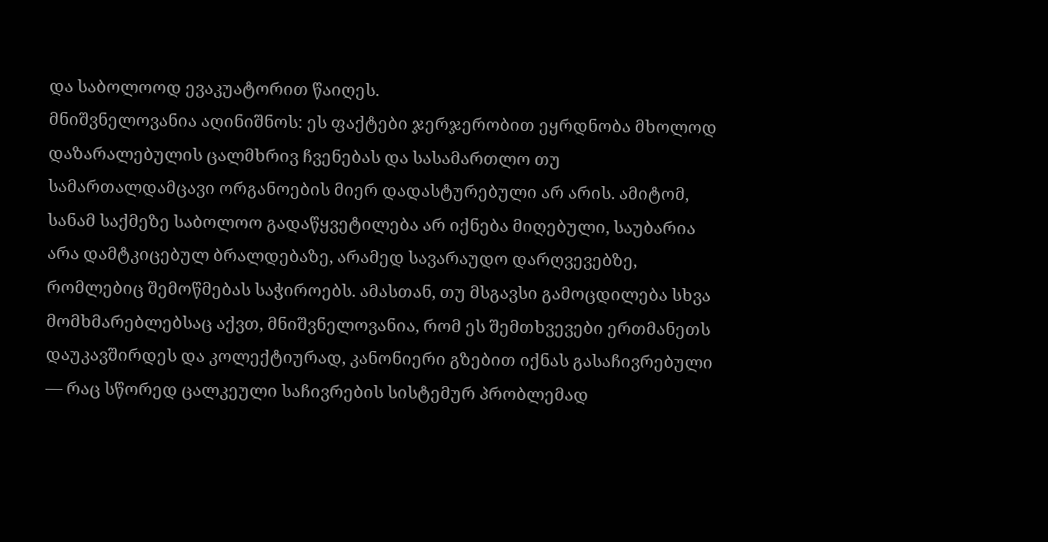და საბოლოოდ ევაკუატორით წაიღეს.
მნიშვნელოვანია აღინიშნოს: ეს ფაქტები ჯერჯერობით ეყრდნობა მხოლოდ დაზარალებულის ცალმხრივ ჩვენებას და სასამართლო თუ სამართალდამცავი ორგანოების მიერ დადასტურებული არ არის. ამიტომ, სანამ საქმეზე საბოლოო გადაწყვეტილება არ იქნება მიღებული, საუბარია არა დამტკიცებულ ბრალდებაზე, არამედ სავარაუდო დარღვევებზე, რომლებიც შემოწმებას საჭიროებს. ამასთან, თუ მსგავსი გამოცდილება სხვა მომხმარებლებსაც აქვთ, მნიშვნელოვანია, რომ ეს შემთხვევები ერთმანეთს დაუკავშირდეს და კოლექტიურად, კანონიერი გზებით იქნას გასაჩივრებული — რაც სწორედ ცალკეული საჩივრების სისტემურ პრობლემად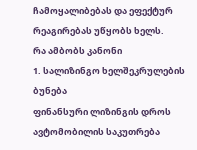ჩამოყალიბებას და ეფექტურ რეაგირებას უწყობს ხელს.
რა ამბობს კანონი
1. სალიზინგო ხელშეკრულების ბუნება
ფინანსური ლიზინგის დროს ავტომობილის საკუთრება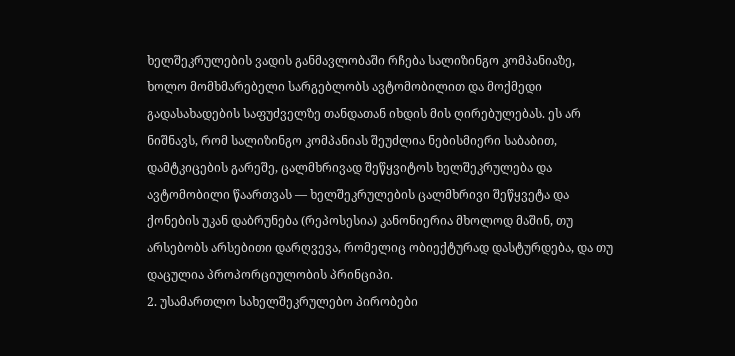ხელშეკრულების ვადის განმავლობაში რჩება სალიზინგო კომპანიაზე, ხოლო მომხმარებელი სარგებლობს ავტომობილით და მოქმედი გადასახადების საფუძველზე თანდათან იხდის მის ღირებულებას. ეს არ ნიშნავს, რომ სალიზინგო კომპანიას შეუძლია ნებისმიერი საბაბით, დამტკიცების გარეშე, ცალმხრივად შეწყვიტოს ხელშეკრულება და ავტომობილი წაართვას — ხელშეკრულების ცალმხრივი შეწყვეტა და ქონების უკან დაბრუნება (რეპოსესია) კანონიერია მხოლოდ მაშინ, თუ არსებობს არსებითი დარღვევა, რომელიც ობიექტურად დასტურდება, და თუ დაცულია პროპორციულობის პრინციპი.
2. უსამართლო სახელშეკრულებო პირობები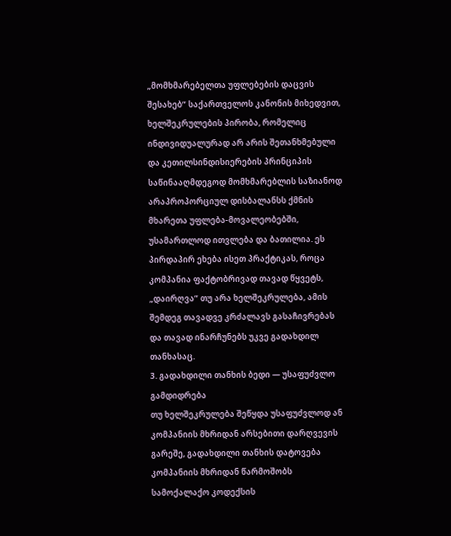„მომხმარებელთა უფლებების დაცვის შესახებ” საქართველოს კანონის მიხედვით, ხელშეკრულების პირობა, რომელიც ინდივიდუალურად არ არის შეთანხმებული და კეთილსინდისიერების პრინციპის საწინააღმდეგოდ მომხმარებლის საზიანოდ არაპროპორციულ დისბალანსს ქმნის მხარეთა უფლება-მოვალეობებში, უსამართლოდ ითვლება და ბათილია. ეს პირდაპირ ეხება ისეთ პრაქტიკას, როცა კომპანია ფაქტობრივად თავად წყვეტს, „დაირღვა” თუ არა ხელშეკრულება, ამის შემდეგ თავადვე კრძალავს გასაჩივრებას და თავად ინარჩუნებს უკვე გადახდილ თანხასაც.
3. გადახდილი თანხის ბედი — უსაფუძვლო გამდიდრება
თუ ხელშეკრულება შეწყდა უსაფუძვლოდ ან კომპანიის მხრიდან არსებითი დარღვევის გარეშე, გადახდილი თანხის დატოვება კომპანიის მხრიდან წარმოშობს სამოქალაქო კოდექსის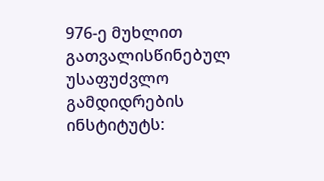976-ე მუხლით გათვალისწინებულ უსაფუძვლო გამდიდრების ინსტიტუტს: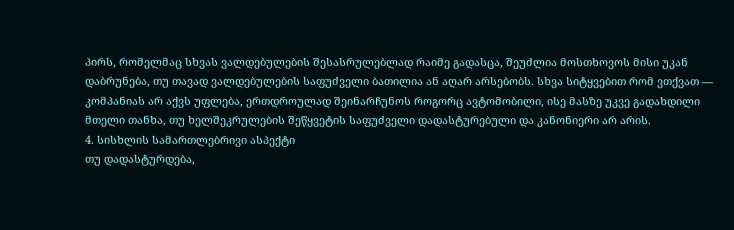პირს, რომელმაც სხვას ვალდებულების შესასრულებლად რაიმე გადასცა, შეუძლია მოსთხოვოს მისი უკან დაბრუნება, თუ თავად ვალდებულების საფუძველი ბათილია ან აღარ არსებობს. სხვა სიტყვებით რომ ვთქვათ — კომპანიას არ აქვს უფლება, ერთდროულად შეინარჩუნოს როგორც ავტომობილი, ისე მასზე უკვე გადახდილი მთელი თანხა, თუ ხელშეკრულების შეწყვეტის საფუძველი დადასტურებული და კანონიერი არ არის.
4. სისხლის სამართლებრივი ასპექტი
თუ დადასტურდება,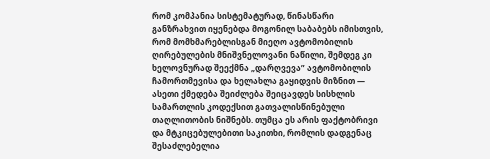რომ კომპანია სისტემატურად, წინასწარი განზრახვით იყენებდა მოგონილ საბაბებს იმისთვის, რომ მომხმარებლისგან მიეღო ავტომობილის ღირებულების მნიშვნელოვანი ნაწილი, შემდეგ კი ხელოვნურად შეექმნა „დარღვევა” ავტომობილის ჩამორთმევისა და ხელახლა გაყიდვის მიზნით — ასეთი ქმედება შეიძლება შეიცავდეს სისხლის სამართლის კოდექსით გათვალისწინებული თაღლითობის ნიშნებს. თუმცა ეს არის ფაქტობრივი და მტკიცებულებითი საკითხი, რომლის დადგენაც შესაძლებელია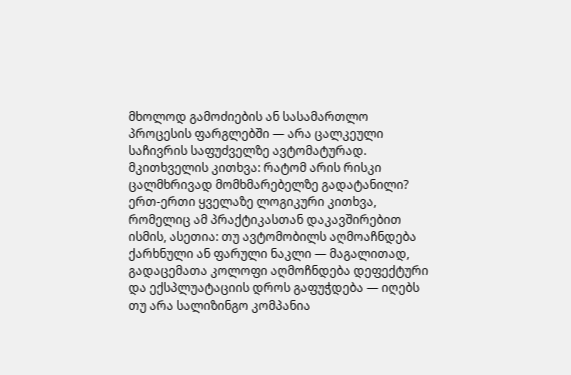მხოლოდ გამოძიების ან სასამართლო პროცესის ფარგლებში — არა ცალკეული საჩივრის საფუძველზე ავტომატურად.
მკითხველის კითხვა: რატომ არის რისკი ცალმხრივად მომხმარებელზე გადატანილი?
ერთ-ერთი ყველაზე ლოგიკური კითხვა, რომელიც ამ პრაქტიკასთან დაკავშირებით ისმის, ასეთია: თუ ავტომობილს აღმოაჩნდება ქარხნული ან ფარული ნაკლი — მაგალითად, გადაცემათა კოლოფი აღმოჩნდება დეფექტური და ექსპლუატაციის დროს გაფუჭდება — იღებს თუ არა სალიზინგო კომპანია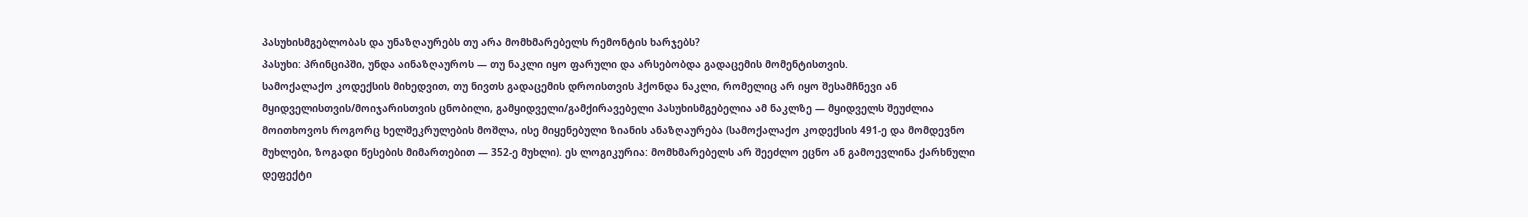პასუხისმგებლობას და უნაზღაურებს თუ არა მომხმარებელს რემონტის ხარჯებს?
პასუხი: პრინციპში, უნდა აინაზღაუროს — თუ ნაკლი იყო ფარული და არსებობდა გადაცემის მომენტისთვის.
სამოქალაქო კოდექსის მიხედვით, თუ ნივთს გადაცემის დროისთვის ჰქონდა ნაკლი, რომელიც არ იყო შესამჩნევი ან მყიდველისთვის/მოიჯარისთვის ცნობილი, გამყიდველი/გამქირავებელი პასუხისმგებელია ამ ნაკლზე — მყიდველს შეუძლია მოითხოვოს როგორც ხელშეკრულების მოშლა, ისე მიყენებული ზიანის ანაზღაურება (სამოქალაქო კოდექსის 491-ე და მომდევნო მუხლები, ზოგადი წესების მიმართებით — 352-ე მუხლი). ეს ლოგიკურია: მომხმარებელს არ შეეძლო ეცნო ან გამოევლინა ქარხნული დეფექტი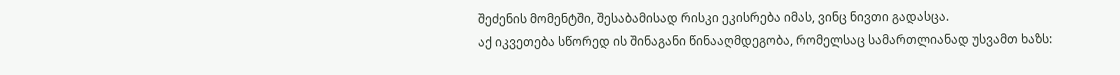შეძენის მომენტში, შესაბამისად რისკი ეკისრება იმას, ვინც ნივთი გადასცა.
აქ იკვეთება სწორედ ის შინაგანი წინააღმდეგობა, რომელსაც სამართლიანად უსვამთ ხაზს: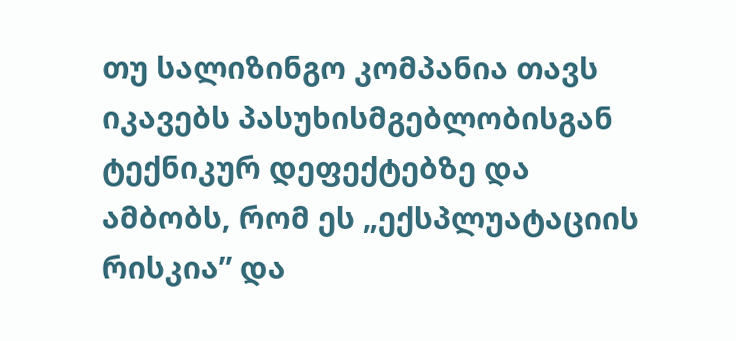თუ სალიზინგო კომპანია თავს იკავებს პასუხისმგებლობისგან ტექნიკურ დეფექტებზე და ამბობს, რომ ეს „ექსპლუატაციის რისკია” და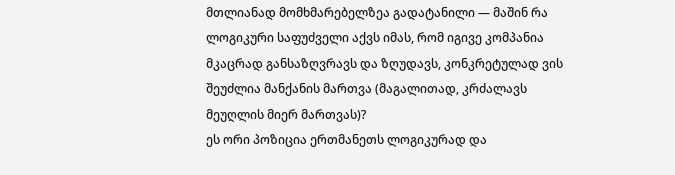მთლიანად მომხმარებელზეა გადატანილი — მაშინ რა ლოგიკური საფუძველი აქვს იმას, რომ იგივე კომპანია მკაცრად განსაზღვრავს და ზღუდავს, კონკრეტულად ვის შეუძლია მანქანის მართვა (მაგალითად, კრძალავს მეუღლის მიერ მართვას)?
ეს ორი პოზიცია ერთმანეთს ლოგიკურად და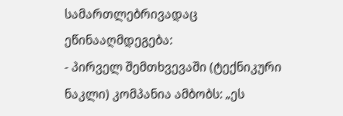სამართლებრივადაც ეწინააღმდეგება:
- პირველ შემთხვევაში (ტექნიკური ნაკლი) კომპანია ამბობს: „ეს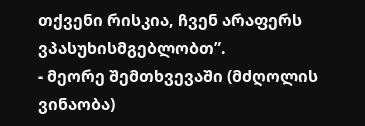თქვენი რისკია, ჩვენ არაფერს ვპასუხისმგებლობთ”.
- მეორე შემთხვევაში (მძღოლის ვინაობა)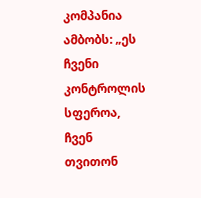კომპანია ამბობს: „ეს ჩვენი კონტროლის სფეროა, ჩვენ თვითონ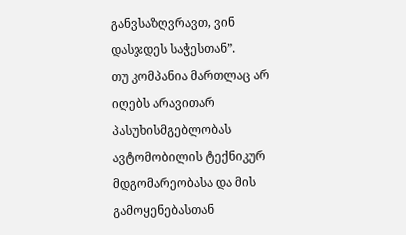განვსაზღვრავთ, ვინ დასჯდეს საჭესთან”.
თუ კომპანია მართლაც არ იღებს არავითარ პასუხისმგებლობას ავტომობილის ტექნიკურ მდგომარეობასა და მის გამოყენებასთან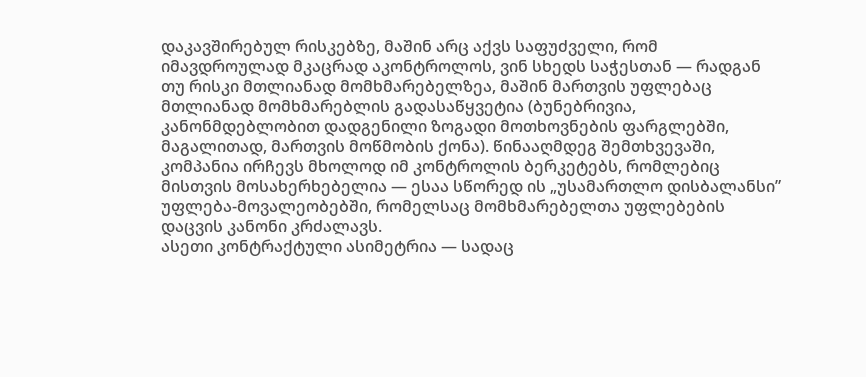დაკავშირებულ რისკებზე, მაშინ არც აქვს საფუძველი, რომ იმავდროულად მკაცრად აკონტროლოს, ვინ სხედს საჭესთან — რადგან თუ რისკი მთლიანად მომხმარებელზეა, მაშინ მართვის უფლებაც მთლიანად მომხმარებლის გადასაწყვეტია (ბუნებრივია, კანონმდებლობით დადგენილი ზოგადი მოთხოვნების ფარგლებში, მაგალითად, მართვის მოწმობის ქონა). წინააღმდეგ შემთხვევაში, კომპანია ირჩევს მხოლოდ იმ კონტროლის ბერკეტებს, რომლებიც მისთვის მოსახერხებელია — ესაა სწორედ ის „უსამართლო დისბალანსი” უფლება-მოვალეობებში, რომელსაც მომხმარებელთა უფლებების დაცვის კანონი კრძალავს.
ასეთი კონტრაქტული ასიმეტრია — სადაც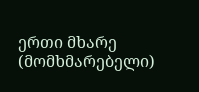ერთი მხარე (მომხმარებელი)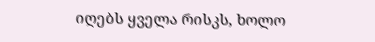იღებს ყველა რისკს, ხოლო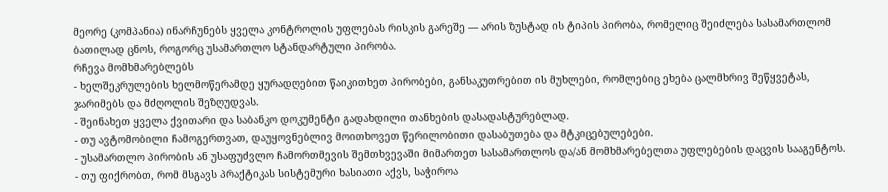მეორე (კომპანია) ინარჩუნებს ყველა კონტროლის უფლებას რისკის გარეშე — არის ზუსტად ის ტიპის პირობა, რომელიც შეიძლება სასამართლომ ბათილად ცნოს, როგორც უსამართლო სტანდარტული პირობა.
რჩევა მომხმარებლებს
- ხელშეკრულების ხელმოწერამდე ყურადღებით წაიკითხეთ პირობები, განსაკუთრებით ის მუხლები, რომლებიც ეხება ცალმხრივ შეწყვეტას, ჯარიმებს და მძღოლის შეზღუდვას.
- შეინახეთ ყველა ქვითარი და საბანკო დოკუმენტი გადახდილი თანხების დასადასტურებლად.
- თუ ავტომობილი ჩამოგერთვათ, დაუყოვნებლივ მოითხოვეთ წერილობითი დასაბუთება და მტკიცებულებები.
- უსამართლო პირობის ან უსაფუძვლო ჩამორთმევის შემთხვევაში მიმართეთ სასამართლოს და/ან მომხმარებელთა უფლებების დაცვის სააგენტოს.
- თუ ფიქრობთ, რომ მსგავს პრაქტიკას სისტემური ხასიათი აქვს, საჭიროა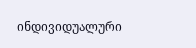ინდივიდუალური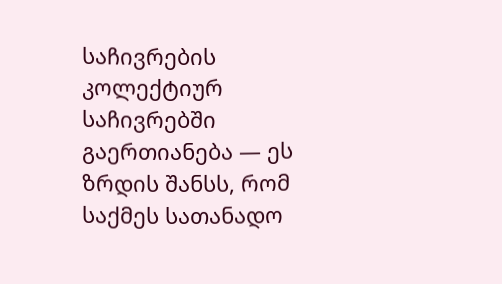საჩივრების კოლექტიურ საჩივრებში გაერთიანება — ეს ზრდის შანსს, რომ საქმეს სათანადო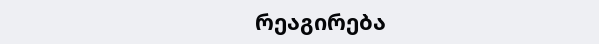რეაგირება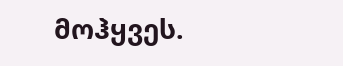მოჰყვეს.